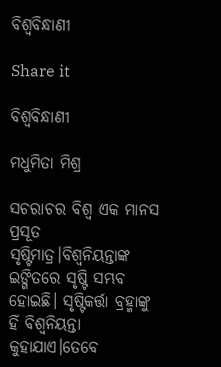ବିଶ୍ଵବିନ୍ଧାଣୀ

Share it

ବିଶ୍ଵବିନ୍ଧାଣୀ

ମଧୁମିତା ମିଶ୍ର

ସଚରାଚର ବିଶ୍ଵ ଏକ ମାନସ ପ୍ରସୂତ ସୃଷ୍ଟିମାତ୍ର।ବିଶ୍ଵନିୟନ୍ତାଙ୍କ ଇଙ୍ଗିତରେ ସୃଷ୍ଟି ସମ୍ଭବ ହୋଇଛି। ସୃଷ୍ଟିକର୍ତ୍ତା ବ୍ରହ୍ମାଙ୍କୁ ହିଁ ବିଶ୍ଵନିୟନ୍ତା କୁହାଯାଏ।ତେବେ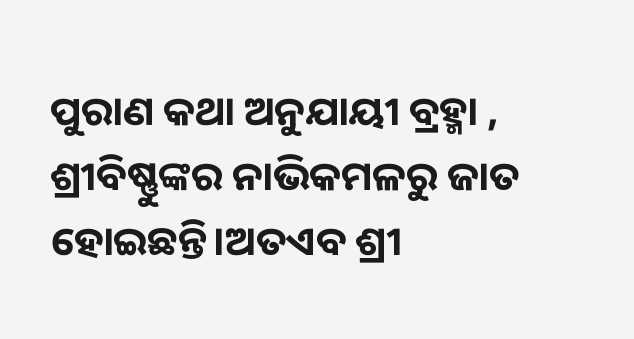ପୁରାଣ କଥା ଅନୁଯାୟୀ ବ୍ରହ୍ମା , ଶ୍ରୀବିଷ୍ଣୁଙ୍କର ନାଭିକମଳରୁ ଜାତ ହୋଇଛନ୍ତି।ଅତଏବ ଶ୍ରୀ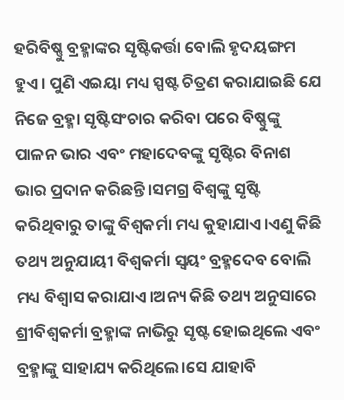ହରିବିଷ୍ଣୁ ବ୍ରହ୍ମାଙ୍କର ସୃଷ୍ଟିକର୍ତ୍ତା ବୋଲି ହୃଦୟଙ୍ଗମ ହୁଏ। ପୁଣି ଏଇୟା ମଧ୍ୟ ସ୍ପଷ୍ଟ ଚିତ୍ରଣ କରାଯାଇଛି ଯେ ନିଜେ ବ୍ରହ୍ମା ସୃଷ୍ଟିସଂଚାର କରିବା ପରେ ବିଷ୍ଣୁଙ୍କୁ ପାଳନ ଭାର ଏବଂ ମହାଦେବଙ୍କୁ ସୃଷ୍ଟିର ବିନାଶ ଭାର ପ୍ରଦାନ କରିଛନ୍ତି।ସମଗ୍ର ବିଶ୍ୱଙ୍କୁ ସୃଷ୍ଟି କରିଥିବାରୁ ତାଙ୍କୁ ବିଶ୍ଵକର୍ମା ମଧ୍ୟ କୁହାଯାଏ।ଏଣୁ କିଛି ତଥ୍ୟ ଅନୁଯାୟୀ ବିଶ୍ଵକର୍ମା ସ୍ଵୟଂ ବ୍ରହ୍ମଦେବ ବୋଲି ମଧ୍ୟ ବିଶ୍ଵାସ କରାଯାଏ।ଅନ୍ୟ କିଛି ତଥ୍ୟ ଅନୁସାରେ ଶ୍ରୀବିଶ୍ୱକର୍ମା ବ୍ରହ୍ମାଙ୍କ ନାଭିରୁ ସୃଷ୍ଟ ହୋଇଥିଲେ ଏବଂ ବ୍ରହ୍ମାଙ୍କୁ ସାହାଯ୍ୟ କରିଥିଲେ।ସେ ଯାହାବି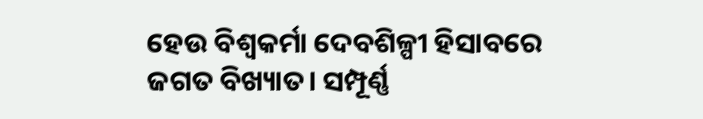ହେଉ ବିଶ୍ଵକର୍ମା ଦେବଶିଳ୍ପୀ ହିସାବରେ ଜଗତ ବିଖ୍ୟାତ। ସମ୍ପୂର୍ଣ୍ଣ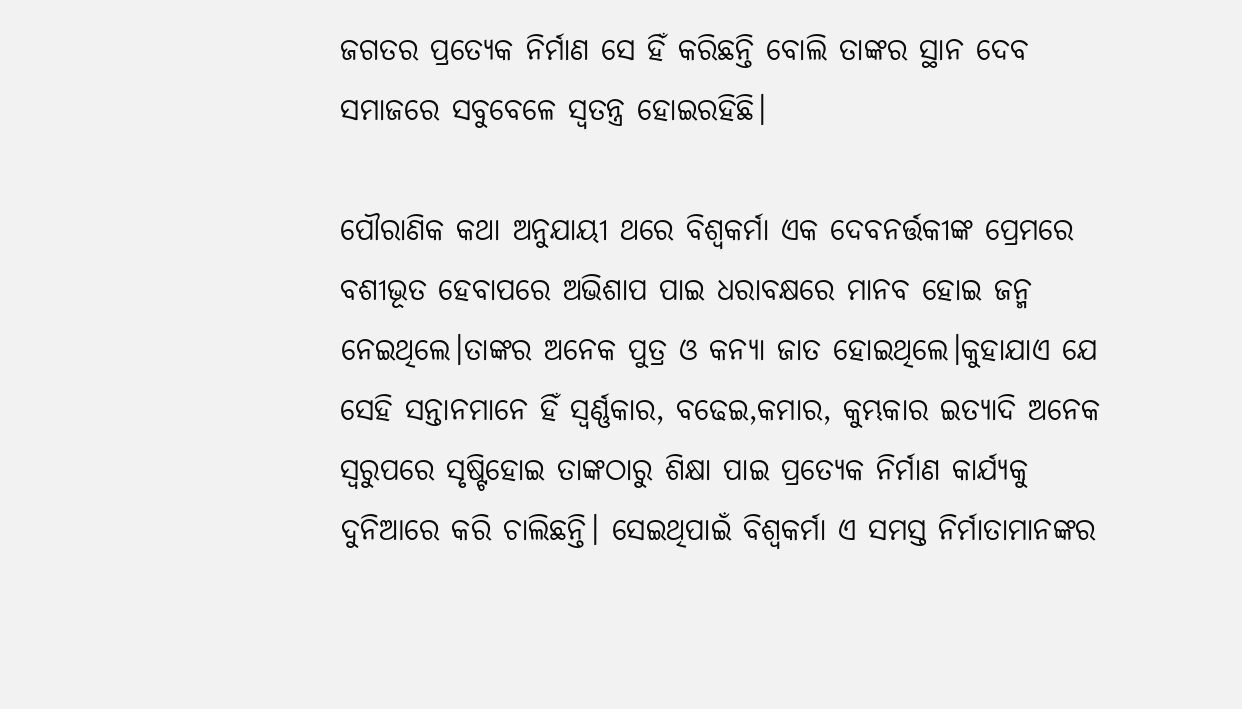ଜଗତର ପ୍ରତ୍ୟେକ ନିର୍ମାଣ ସେ ହିଁ କରିଛନ୍ତି ବୋଲି ତାଙ୍କର ସ୍ଥାନ ଦେବ ସମାଜରେ ସବୁବେଳେ ସ୍ଵତନ୍ତ୍ର ହୋଇରହିଛି।

ପୌରାଣିକ କଥା ଅନୁଯାୟୀ ଥରେ ବିଶ୍ଵକର୍ମା ଏକ ଦେବନର୍ତ୍ତକୀଙ୍କ ପ୍ରେମରେ ବଶୀଭୂତ ହେବାପରେ ଅଭିଶାପ ପାଇ ଧରାବକ୍ଷରେ ମାନବ ହୋଇ ଜନ୍ମ ନେଇଥିଲେ।ତାଙ୍କର ଅନେକ ପୁତ୍ର ଓ କନ୍ୟା ଜାତ ହୋଇଥିଲେ।କୁହାଯାଏ ଯେ ସେହି ସନ୍ତାନମାନେ ହିଁ ସ୍ୱର୍ଣ୍ଣକାର, ବଢେଇ,କମାର, କୁମ୍ଭକାର ଇତ୍ୟାଦି ଅନେକ ସ୍ୱରୁପରେ ସୃଷ୍ଟିହୋଇ ତାଙ୍କଠାରୁ ଶିକ୍ଷା ପାଇ ପ୍ରତ୍ୟେକ ନିର୍ମାଣ କାର୍ଯ୍ୟକୁ ଦୁନିଆରେ କରି ଚାଲିଛନ୍ତି। ସେଇଥିପାଇଁ ବିଶ୍ଵକର୍ମା ଏ ସମସ୍ତ ନିର୍ମାତାମାନଙ୍କର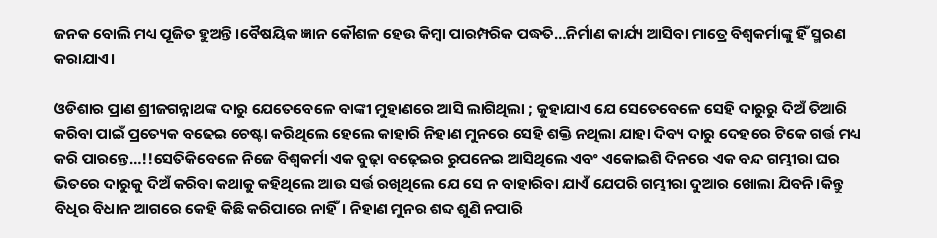ଜନକ ବୋଲି ମଧ୍ୟ ପୂଜିତ ହୁଅନ୍ତି।ବୈଷୟିକ ଜ୍ଞାନ କୌଶଳ ହେଉ କିମ୍ବା ପାରମ୍ପରିକ ପଦ୍ଧତି…ନିର୍ମାଣ କାର୍ଯ୍ୟ ଆସିବା ମାତ୍ରେ ବିଶ୍ଵକର୍ମାଙ୍କୁ ହିଁ ସ୍ମରଣ କରାଯାଏ।

ଓଡିଶାର ପ୍ରାଣ ଶ୍ରୀଜଗନ୍ନାଥଙ୍କ ଦାରୁ ଯେତେବେଳେ ବାଙ୍କୀ ମୁହାଣରେ ଆସି ଲାଗିଥିଲା ; କୁହାଯାଏ ଯେ ସେତେବେଳେ ସେହି ଦାରୁରୁ ଦିଅଁ ତିଆରି କରିବା ପାଇଁ ପ୍ରତ୍ୟେକ ବଢେଇ ଚେଷ୍ଟା କରିଥିଲେ ହେଲେ କାହାରି ନିହାଣ ମୁନରେ ସେହି ଶକ୍ତି ନଥିଲା ଯାହା ଦିବ୍ୟ ଦାରୁ ଦେହରେ ଟିକେ ଗର୍ତ୍ତ ମଧ୍ୟ କରି ପାରନ୍ତେ…!!ସେତିକିବେଳେ ନିଜେ ବିଶ୍ଵକର୍ମା ଏକ ବୁଢ଼ା ବଢ଼େଇର ରୁପନେଇ ଆସିଥିଲେ ଏବଂ ଏକୋଇଶି ଦିନରେ ଏକ ବନ୍ଦ ଗମ୍ଭୀରା ଘର ଭିତରେ ଦାରୁକୁ ଦିଅଁ କରିବା କଥାକୁ କହିଥିଲେ ଆଉ ସର୍ତ୍ତ ରଖିଥିଲେ ଯେ ସେ ନ ବାହାରିବା ଯାଏଁ ଯେପରି ଗମ୍ଭୀରା ଦୁଆର ଖୋଲା ଯିବନି।କିନ୍ତୁ ବିଧିର ବିଧାନ ଆଗରେ କେହି କିଛି କରିପାରେ ନାହିଁ। ନିହାଣ ମୁନର ଶବ୍ଦ ଶୁଣି ନପାରି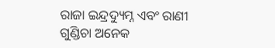ରାଜା ଇନ୍ଦ୍ରଦ୍ୟୁମ୍ନ ଏବଂ ରାଣୀ ଗୁଣ୍ଡିଚା ଅନେକ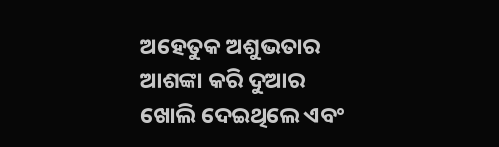ଅହେତୁକ ଅଶୁଭତାର ଆଶଙ୍କା କରି ଦୁଆର ଖୋଲି ଦେଇଥିଲେ ଏବଂ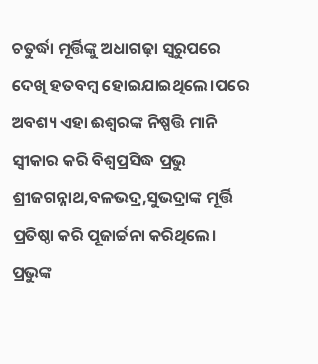ଚତୁର୍ଦ୍ଧା ମୂର୍ତ୍ତିଙ୍କୁ ଅଧାଗଢ଼ା ସ୍ଵରୁପରେ ଦେଖି ହତବମ୍ୱ ହୋଇଯାଇଥିଲେ।ପରେ ଅବଶ୍ୟ ଏହା ଈଶ୍ବରଙ୍କ ନିଷ୍ପତ୍ତି ମାନି ସ୍ବୀକାର କରି ବିଶ୍ବପ୍ରସିଦ୍ଧ ପ୍ରଭୁ ଶ୍ରୀଜଗନ୍ନାଥ,ବଳଭଦ୍ର,ସୁଭଦ୍ରାଙ୍କ ମୂର୍ତ୍ତି ପ୍ରତିଷ୍ଠା କରି ପୂଜାର୍ଚ୍ଚନା କରିଥିଲେ। ପ୍ରଭୁଙ୍କ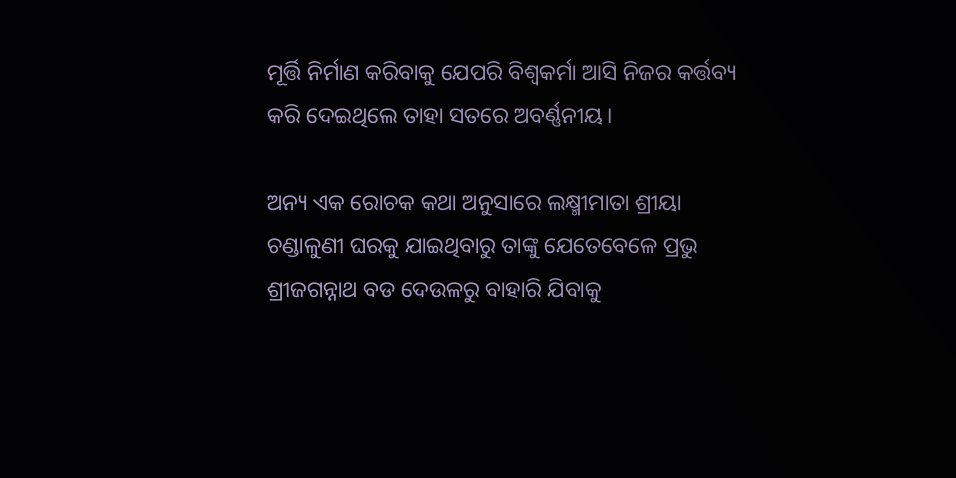ମୂର୍ତ୍ତି ନିର୍ମାଣ କରିବାକୁ ଯେପରି ବିଶ୍ଵକର୍ମା ଆସି ନିଜର କର୍ତ୍ତବ୍ୟ କରି ଦେଇଥିଲେ ତାହା ସତରେ ଅବର୍ଣ୍ଣନୀୟ।

ଅନ୍ୟ ଏକ ରୋଚକ କଥା ଅନୁସାରେ ଲକ୍ଷ୍ମୀମାତା ଶ୍ରୀୟା ଚଣ୍ଡାଳୁଣୀ ଘରକୁ ଯାଇଥିବାରୁ ତାଙ୍କୁ ଯେତେବେଳେ ପ୍ରଭୁ ଶ୍ରୀଜଗନ୍ନାଥ ବଡ ଦେଉଳରୁ ବାହାରି ଯିବାକୁ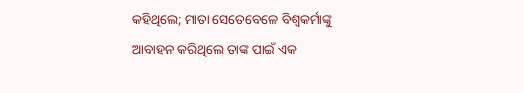କହିଥିଲେ; ମାତା ସେତେବେଳେ ବିଶ୍ଵକର୍ମାଙ୍କୁ ଆବାହନ କରିଥିଲେ ତାଙ୍କ ପାଇଁ ଏକ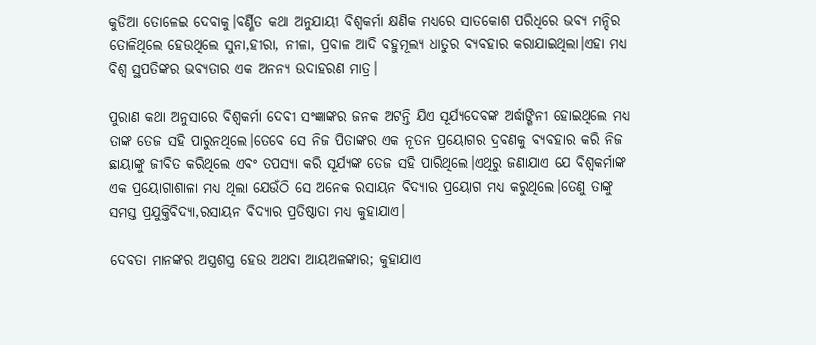କୁଡିଆ ତୋଳେଇ ଦେବାକୁ।ବର୍ଣ୍ଣିତ କଥା ଅନୁଯାୟୀ ବିଶ୍ଵକର୍ମା କ୍ଷଣିକ ମଧ୍ୟରେ ସାତକୋଶ ପରିଧିରେ ଭବ୍ୟ ମନ୍ଦିର ତୋଳିଥିଲେ ହେଉଥିଲେ ସୁନା,ହୀରା, ନୀଳା, ପ୍ରବାଳ ଆଦି ବହୁମୂଲ୍ୟ ଧାତୁର ବ୍ୟବହାର କରାଯାଇଥିଲା।ଏହା ମଧ୍ୟ ବିଶ୍ଵ ସ୍ଥପତିଙ୍କର ଭବ୍ୟତାର ଏକ ଅନନ୍ୟ ଉଦାହରଣ ମାତ୍ର।

ପୁରାଣ କଥା ଅନୁସାରେ ବିଶ୍ୱକର୍ମା ଦେବୀ ସଂଜ୍ଞାଙ୍କର ଜନକ ଅଟନ୍ତି ଯିଏ ସୂର୍ଯ୍ୟଦେବଙ୍କ ଅର୍ଦ୍ଧାଙ୍ଗିନୀ ହୋଇଥିଲେ ମଧ୍ୟ ତାଙ୍କ ତେଜ ସହି ପାରୁନଥିଲେ।ତେବେ ସେ ନିଜ ପିତାଙ୍କର ଏକ ନୂତନ ପ୍ରୟୋଗର ଦ୍ରବଣକୁ ବ୍ୟବହାର କରି ନିଜ ଛାୟାଙ୍କୁ ଜୀବିତ କରିଥିଲେ ଏବଂ ତପସ୍ୟା କରି ସୂର୍ଯ୍ୟଙ୍କ ତେଜ ସହି ପାରିଥିଲେ।ଏଥିରୁ ଜଣାଯାଏ ଯେ ବିଶ୍ଵକର୍ମାଙ୍କ ଏକ ପ୍ରୟୋଗାଶାଳା ମଧ୍ୟ ଥିଲା ଯେଉଁଠି ସେ ଅନେକ ରସାୟନ ବିଦ୍ୟାର ପ୍ରୟୋଗ ମଧ୍ୟ କରୁଥିଲେ।ତେଣୁ ତାଙ୍କୁ ସମସ୍ତ ପ୍ରଯୁକ୍ତିବିଦ୍ୟା,ରସାୟନ ବିଦ୍ୟାର ପ୍ରତିଷ୍ଠାତା ମଧ୍ୟ କୁହାଯାଏ।

ଦେବତା ମାନଙ୍କର ଅସ୍ତ୍ରଶସ୍ତ୍ର ହେଉ ଅଥବା ଆୟଅଳଙ୍କାର; କୁହାଯାଏ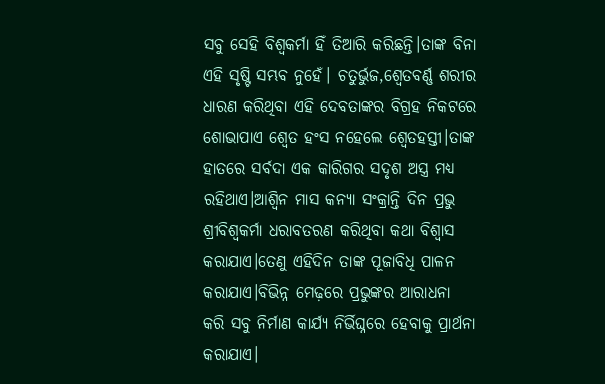ସବୁ ସେହି ବିଶ୍ଵକର୍ମା ହିଁ ତିଆରି କରିଛନ୍ତି।ତାଙ୍କ ବିନା ଏହି ସୃଷ୍ଟି ସମ୍ଭବ ନୁହେଁ। ଚତୁର୍ଭୁଜ,ଶ୍ବେତବର୍ଣ୍ଣ ଶରୀର ଧାରଣ କରିଥିବା ଏହି ଦେବତାଙ୍କର ବିଗ୍ରହ ନିକଟରେ ଶୋଭାପାଏ ଶ୍ୱେତ ହଂସ ନହେଲେ ଶ୍ଵେତହସ୍ତୀ।ତାଙ୍କ ହାତରେ ସର୍ବଦା ଏକ କାରିଗର ସଦୃଶ ଅସ୍ତ୍ର ମଧ୍ୟ ରହିଥାଏ।ଆଶ୍ୱିନ ମାସ କନ୍ୟା ସଂକ୍ରାନ୍ତି ଦିନ ପ୍ରଭୁ ଶ୍ରୀବିଶ୍ବକର୍ମା ଧରାବତରଣ କରିଥିବା କଥା ବିଶ୍ଵାସ କରାଯାଏ।ତେଣୁ ଏହିଦିନ ତାଙ୍କ ପୂଜାବିଧି ପାଳନ କରାଯାଏ।ବିଭିନ୍ନ ମେଢ଼ରେ ପ୍ରଭୁଙ୍କର ଆରାଧନା କରି ସବୁ ନିର୍ମାଣ କାର୍ଯ୍ୟ ନିର୍ଭିଘ୍ନରେ ହେବାକୁ ପ୍ରାର୍ଥନା କରାଯାଏ।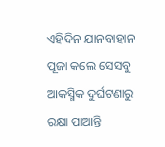ଏହିଦିନ ଯାନବାହାନ ପୂଜା କଲେ ସେସବୁ ଆକସ୍ମିକ ଦୁର୍ଘଟଣାରୁ ରକ୍ଷା ପାଆନ୍ତି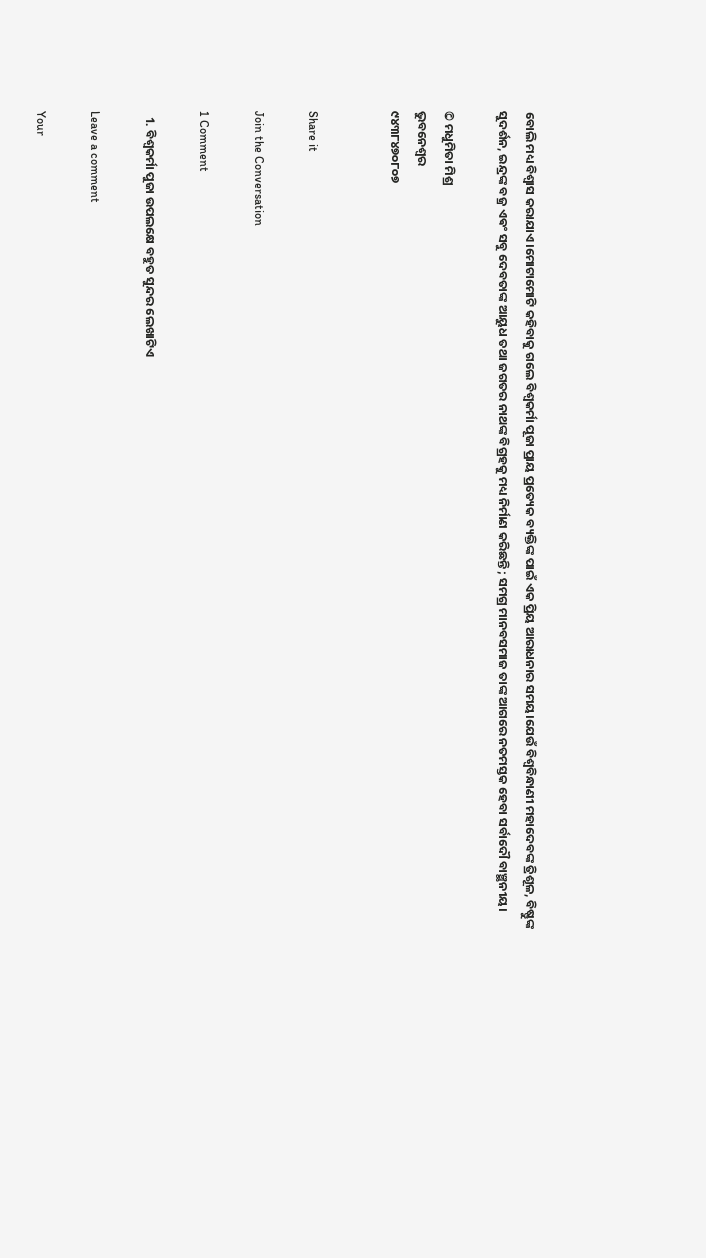ବୋଲି ମଧ୍ୟ ବିଶ୍ଵାସ କରାଯାଏ।ମୋଟାମୋଟି କହିବାକୁ ଗଲେ ବିଶ୍ଵକର୍ମା ପୂଜା ପ୍ରାୟ ପ୍ରତ୍ୟେକ ବ୍ୟକ୍ତିଙ୍କ ପାଇଁ ଏକ ପ୍ରିୟ ଆରାଧନାର ସମୟ।ଯେଉଁ ବିଶ୍ୱବିନ୍ଧାଣୀ ମହାଦେବଙ୍କ ତ୍ରିଶୂଳ, ବିଷ୍ଣୁଙ୍କ ସୁଦର୍ଶନ, ଇନ୍ଦ୍ରଙ୍କ ବଜ୍ର ଏଵଂ ସବୁ ଦେବତାଙ୍କ ଆୟୁଧ ତଥା ଜଗତର ନାଥଙ୍କ ବିଗ୍ରହକୁ ମଧ୍ୟ ନିର୍ମାଣ କରିଛନ୍ତି ; ସମଗ୍ର ମାନବସମାଜ ତାଙ୍କ ଆଗରେ ନତମସ୍ତକ ହେବା ସର୍ବାଦୌ ବାଞ୍ଛନୀୟ।

© ମଧୁମିତା ମିଶ୍ର
ଭୁବନେଶ୍ୱର
୯୪୩୮୪୭୦୮୦୭


Share it

Join the Conversation

1 Comment

  1. ବିଶ୍ଵକର୍ମା ପୁଜା ଉପଲକ୍ଷେ ବହୁତ ସୁନ୍ଦର ଲେଖାଟିଏ

Leave a comment

Your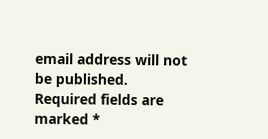email address will not be published. Required fields are marked *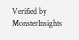Verified by MonsterInsights